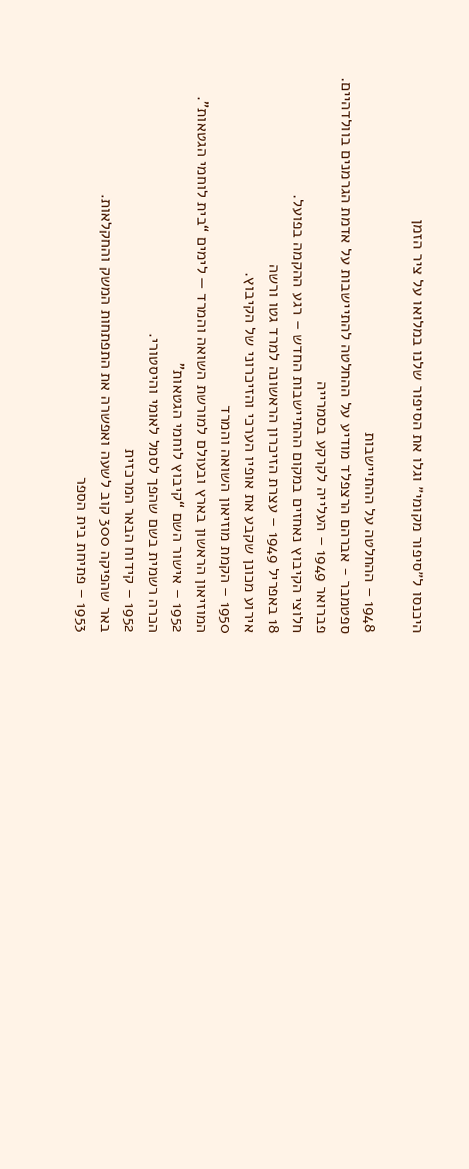היכנסו ל״סיפור מקומי״ וגלו את הסיפור שלנו במלואו על ציר הזמן

1948 – ההחלטה על ההתיישבות
ספטמבר - אברהם הרצפלד מודיע על ההחלטה להתיישבות על אדמת הגרמנים בוולדהיים.
פברואר 1949 – העלייה לקרקע בסמרייה
חלוצי הקיבוץ נאחזים במקום ההתיישבות החדש – רגע ההקמה בפועל.
18 באפריל 1949 – עצרת הזיכרון הראשונה למרד גטו ורשה
אירוע מכונן שקבע את אופיו הערכי והזיכרוני של הקיבוץ.
1950 – הקמת מוזיאון השואה והמרד
המוזיאון הראשון בארץ ובעולם למורשת השואה והמרד — לימים “בית לוחמי הגטאות”.
1952 – אישור השם “קיבוץ לוחמי הגטאות”
הכרה רשמית בשם שהפך לסמל לאומי והיסטורי.
1952 – קידוח הבאר המרכזית
באר שהפיקה 300 קוב לשעה ואפשרה את התפתחות המשק והחקלאות.
1953 – פתיחת בית הספר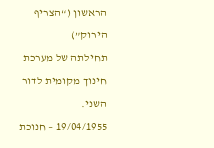הראשון (“הצריף הירוק”)
תחילתה של מערכת חינוך מקומית לדור השני.
19/04/1955 – חנוכת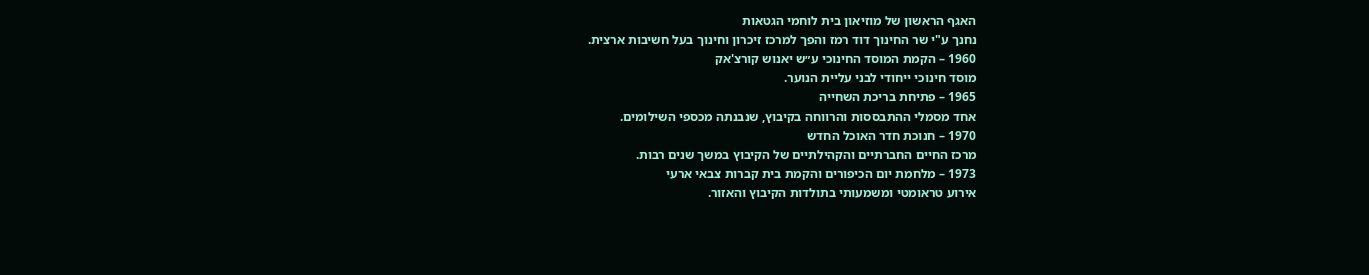האגף הראשון של מוזיאון בית לוחמי הגטאות
נחנך ע"י שר החינוך דוד רמז והפך למרכז זיכרון וחינוך בעל חשיבות ארצית.
1960 – הקמת המוסד החינוכי ע״ש יאנוש קורצ'אק
מוסד חינוכי ייחודי לבני עליית הנוער.
1965 – פתיחת בריכת השחייה
אחד מסמלי ההתבססות והרווחה בקיבוץ, שנבנתה מכספי השילומים.
1970 – חנוכת חדר האוכל החדש
מרכז החיים החברתיים והקהילתיים של הקיבוץ במשך שנים רבות.
1973 – מלחמת יום הכיפורים והקמת בית קברות צבאי ארעי
אירוע טראומטי ומשמעותי בתולדות הקיבוץ והאזור.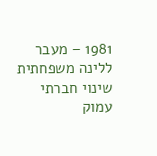1981 – מעבר ללינה משפחתית
שינוי חברתי עמוק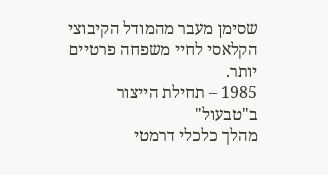שסימן מעבר מהמודל הקיבוצי הקלאסי לחיי משפחה פרטיים יותר.
1985 – תחילת הייצור ב"טבעול"
מהלך כלכלי דרמטי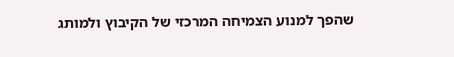שהפך למנוע הצמיחה המרכזי של הקיבוץ ולמותג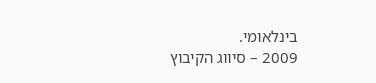בינלאומי.
2009 – סיווג הקיבוץ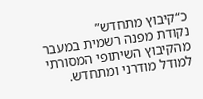כ“קיבוץ מתחדש”
נקודת מפנה רשמית במעבר מהקיבוץ השיתופי המסורתי למודל מודרני ומתחדש.